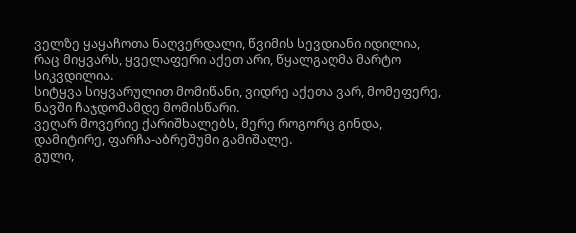ველზე ყაყაჩოთა ნაღვერდალი, წვიმის სევდიანი იდილია, რაც მიყვარს, ყველაფერი აქეთ არი, წყალგაღმა მარტო სიკვდილია.
სიტყვა სიყვარულით მომიწანი, ვიდრე აქეთა ვარ, მომეფერე, ნავში ჩაჯდომამდე მომისწარი.
ვეღარ მოვერიე ქარიშხალებს, მერე როგორც გინდა, დამიტირე, ფარჩა-აბრეშუმი გამიშალე.
გული,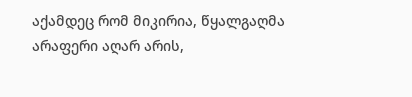აქამდეც რომ მიკირია, წყალგაღმა არაფერი აღარ არის,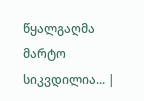წყალგაღმა მარტო სიკვდილია... |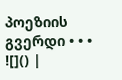პოეზიის გვერდი • • • ![]() |